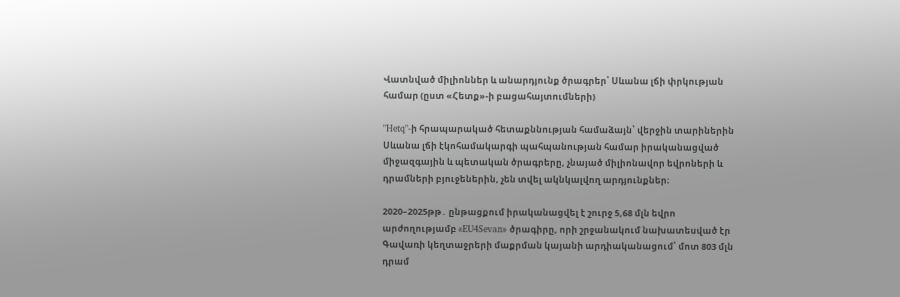Վատնված միլիոններ և անարդյունք ծրագրեր՝ Սևանա լճի փրկության համար (ըստ «Հետք»-ի բացահայտումների)

"Hetq"-ի հրապարակած հետաքննության համաձայն՝ վերջին տարիներին Սևանա լճի էկոհամակարգի պահպանության համար իրականացված միջազգային և պետական ծրագրերը, չնայած միլիոնավոր եվրոների և դրամների բյուջեներին, չեն տվել ակնկալվող արդյունքներ։

2020–2025թթ․ ընթացքում իրականացվել է շուրջ 5,68 մլն եվրո արժողությամբ «EU4Sevan» ծրագիրը, որի շրջանակում նախատեսված էր Գավառի կեղտաջրերի մաքրման կայանի արդիականացում՝ մոտ 803 մլն դրամ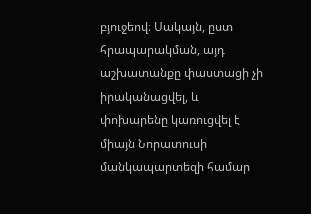բյուջեով։ Սակայն, ըստ հրապարակման, այդ աշխատանքը փաստացի չի իրականացվել, և փոխարենը կառուցվել է միայն Նորատուսի մանկապարտեզի համար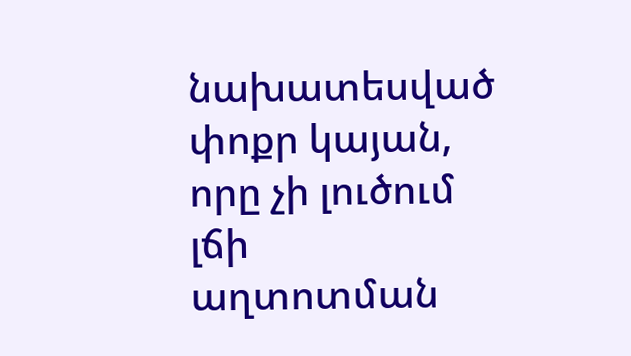նախատեսված փոքր կայան, որը չի լուծում լճի աղտոտման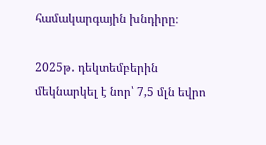համակարգային խնդիրը։

2025թ․ դեկտեմբերին մեկնարկել է նոր՝ 7,5 մլն եվրո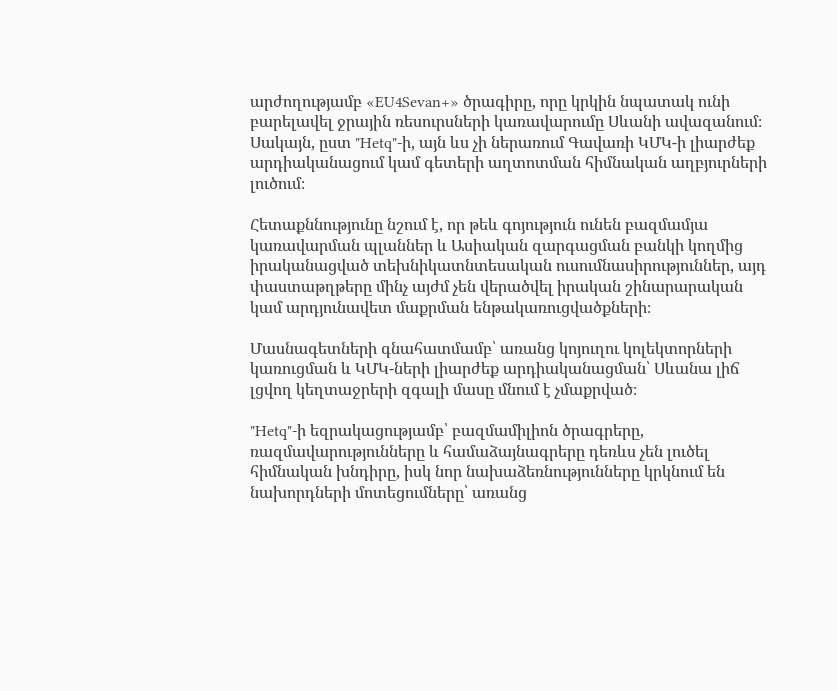արժողությամբ «EU4Sevan+» ծրագիրը, որը կրկին նպատակ ունի բարելավել ջրային ռեսուրսների կառավարումը Սևանի ավազանում։ Սակայն, ըստ "Hetq"-ի, այն ևս չի ներառում Գավառի ԿՄԿ-ի լիարժեք արդիականացում կամ գետերի աղտոտման հիմնական աղբյուրների լուծում։

Հետաքննությունը նշում է, որ թեև գոյություն ունեն բազմամյա կառավարման պլաններ և Ասիական զարգացման բանկի կողմից իրականացված տեխնիկատնտեսական ուսումնասիրություններ, այդ փաստաթղթերը մինչ այժմ չեն վերածվել իրական շինարարական կամ արդյունավետ մաքրման ենթակառուցվածքների։

Մասնագետների գնահատմամբ՝ առանց կոյուղու կոլեկտորների կառուցման և ԿՄԿ-ների լիարժեք արդիականացման՝ Սևանա լիճ լցվող կեղտաջրերի զգալի մասը մնում է չմաքրված։

"Hetq"-ի եզրակացությամբ՝ բազմամիլիոն ծրագրերը, ռազմավարությունները և համաձայնագրերը դեռևս չեն լուծել հիմնական խնդիրը, իսկ նոր նախաձեռնությունները կրկնում են նախորդների մոտեցումները՝ առանց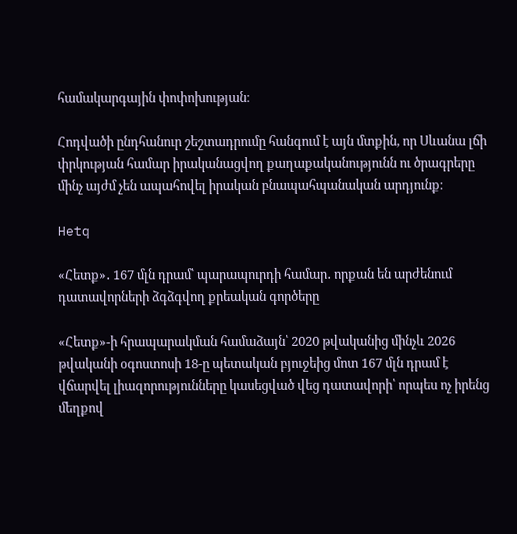համակարգային փոփոխության։

Հոդվածի ընդհանուր շեշտադրումը հանգում է այն մտքին, որ Սևանա լճի փրկության համար իրականացվող քաղաքականությունն ու ծրագրերը մինչ այժմ չեն ապահովել իրական բնապահպանական արդյունք։

Hetq

«Հետք»․ 167 մլն դրամ՝ պարապուրդի համար․ որքան են արժենում դատավորների ձգձգվող քրեական գործերը

«Հետք»-ի հրապարակման համաձայն՝ 2020 թվականից մինչև 2026 թվականի օգոստոսի 18-ը պետական բյուջեից մոտ 167 մլն դրամ է վճարվել լիազորությունները կասեցված վեց դատավորի՝ որպես ոչ իրենց մեղքով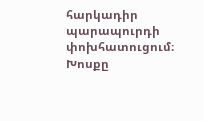հարկադիր պարապուրդի փոխհատուցում։ Խոսքը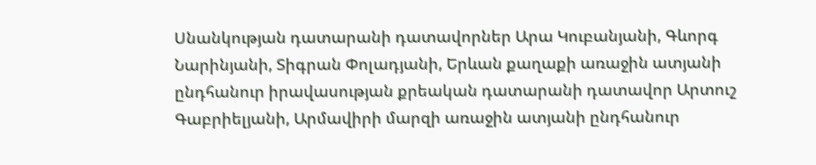Սնանկության դատարանի դատավորներ Արա Կուբանյանի, Գևորգ Նարինյանի, Տիգրան Փոլադյանի, Երևան քաղաքի առաջին ատյանի ընդհանուր իրավասության քրեական դատարանի դատավոր Արտուշ Գաբրիելյանի, Արմավիրի մարզի առաջին ատյանի ընդհանուր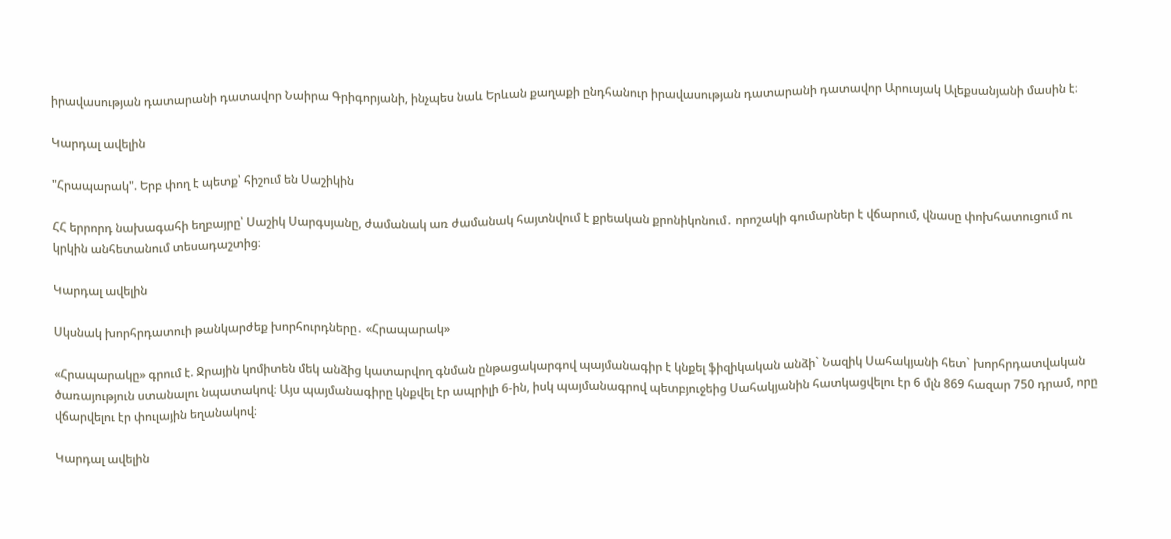իրավասության դատարանի դատավոր Նաիրա Գրիգորյանի, ինչպես նաև Երևան քաղաքի ընդհանուր իրավասության դատարանի դատավոր Արուսյակ Ալեքսանյանի մասին է։

Կարդալ ավելին

"Հրապարակ". Երբ փող է պետք՝ հիշում են Սաշիկին

ՀՀ երրորդ նախագահի եղբայրը՝ Սաշիկ Սարգսյանը, ժամանակ առ ժամանակ հայտնվում է քրեական քրոնիկոնում․ որոշակի գումարներ է վճարում, վնասը փոխհատուցում ու կրկին անհետանում տեսադաշտից։

Կարդալ ավելին

Սկսնակ խորհրդատուի թանկարժեք խորհուրդները․ «Հրապարակ»

«Հրապարակը» գրում է. Ջրային կոմիտեն մեկ անձից կատարվող գնման ընթացակարգով պայմանագիր է կնքել ֆիզիկական անձի` Նազիկ Սահակյանի հետ` խորհրդատվական ծառայություն ստանալու նպատակով։ Այս պայմանագիրը կնքվել էր ապրիլի 6-ին, իսկ պայմանագրով պետբյուջեից Սահակյանին հատկացվելու էր 6 մլն 869 հազար 750 դրամ, որը վճարվելու էր փուլային եղանակով։

Կարդալ ավելին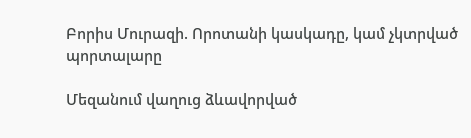Բորիս Մուրազի. Որոտանի կասկադը, կամ չկտրված պորտալարը

Մեզանում վաղուց ձևավորված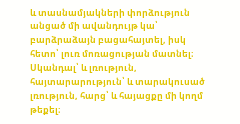և տասնամյակների փորձություն անցած մի ավանդույթ կա՝ բարձրաձայն բացահայտել, իսկ հետո՝ լուռ մոռացության մատնել։ Սկանդալ՝ և լռություն, հայտարարություն՝ և տարակուսած լռություն, հարց՝ և հայացքը մի կողմ թեքել։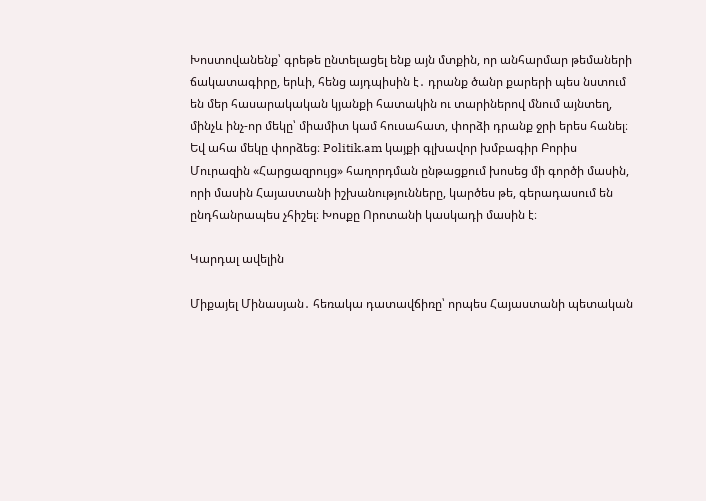Խոստովանենք՝ գրեթե ընտելացել ենք այն մտքին, որ անհարմար թեմաների ճակատագիրը, երևի, հենց այդպիսին է․ դրանք ծանր քարերի պես նստում են մեր հասարակական կյանքի հատակին ու տարիներով մնում այնտեղ, մինչև ինչ-որ մեկը՝ միամիտ կամ հուսահատ, փորձի դրանք ջրի երես հանել։ Եվ ահա մեկը փորձեց։ Politik.am կայքի գլխավոր խմբագիր Բորիս Մուրազին «Հարցազրույց» հաղորդման ընթացքում խոսեց մի գործի մասին, որի մասին Հայաստանի իշխանությունները, կարծես թե, գերադասում են ընդհանրապես չհիշել։ Խոսքը Որոտանի կասկադի մասին է։

Կարդալ ավելին

Միքայել Մինասյան․ հեռակա դատավճիռը՝ որպես Հայաստանի պետական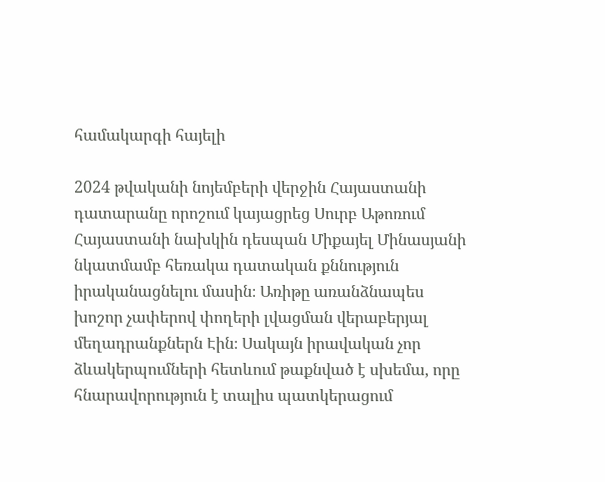համակարգի հայելի

2024 թվականի նոյեմբերի վերջին Հայաստանի դատարանը որոշում կայացրեց Սուրբ Աթոռում Հայաստանի նախկին դեսպան Միքայել Մինասյանի նկատմամբ հեռակա դատական քննություն իրականացնելու մասին։ Առիթը առանձնապես խոշոր չափերով փողերի լվացման վերաբերյալ մեղադրանքներն Էին։ Սակայն իրավական չոր ձևակերպումների հետևում թաքնված է սխեմա, որը հնարավորություն է տալիս պատկերացում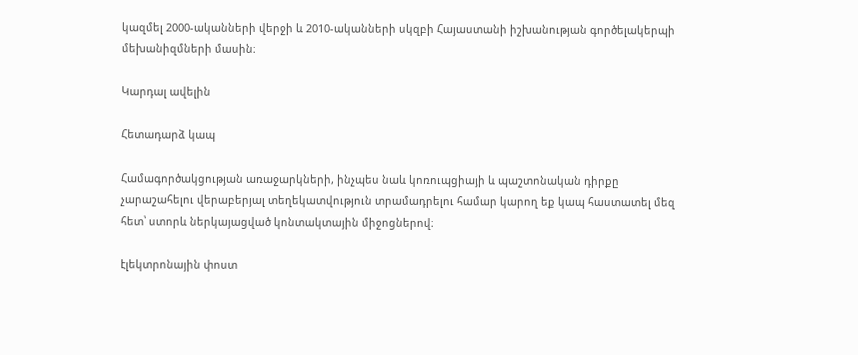կազմել 2000-ականների վերջի և 2010-ականների սկզբի Հայաստանի իշխանության գործելակերպի մեխանիզմների մասին։

Կարդալ ավելին

Հետադարձ կապ

Համագործակցության առաջարկների, ինչպես նաև կոռուպցիայի և պաշտոնական դիրքը չարաշահելու վերաբերյալ տեղեկատվություն տրամադրելու համար կարող եք կապ հաստատել մեզ հետ՝ ստորև ներկայացված կոնտակտային միջոցներով։

էլեկտրոնային փոստ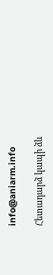info@aniarm.info

Հետադարձ կապի ձև